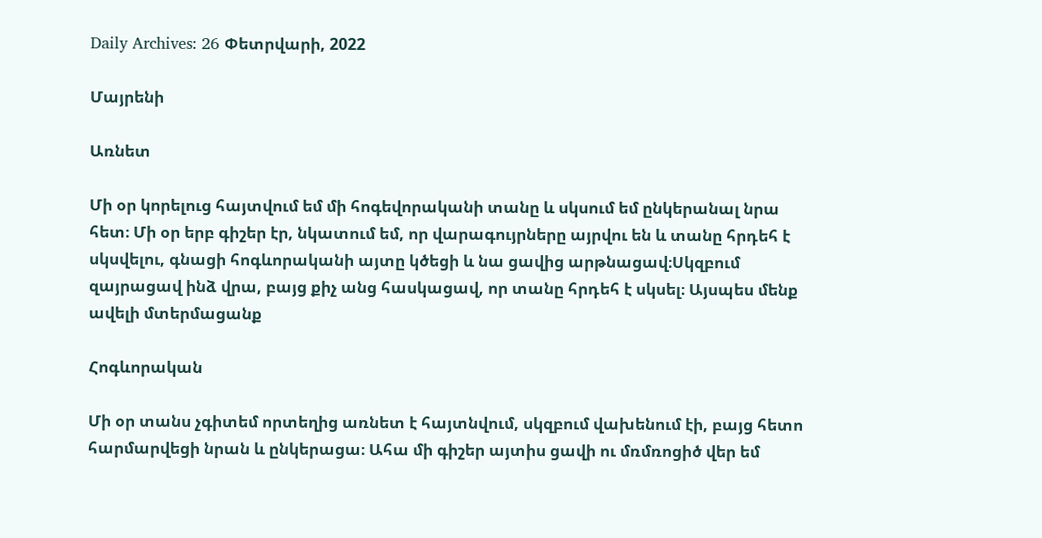Daily Archives: 26 Փետրվարի, 2022

Մայրենի

Առնետ

Մի օր կորելուց հայտվում եմ մի հոգեվորականի տանը և սկսում եմ ընկերանալ նրա հետ։ Մի օր երբ գիշեր էր, նկատում եմ, որ վարագույրները այրվու են և տանը հրդեհ է սկսվելու, գնացի հոգևորականի այտը կծեցի և նա ցավից արթնացավ։Սկզբում զայրացավ ինձ վրա, բայց քիչ անց հասկացավ, որ տանը հրդեհ է սկսել։ Այսպես մենք ավելի մտերմացանք

Հոգևորական

Մի օր տանս չգիտեմ որտեղից առնետ է հայտնվում, սկզբում վախենում էի, բայց հետո հարմարվեցի նրան և ընկերացա։ Ահա մի գիշեր այտիս ցավի ու մռմռոցիծ վեր եմ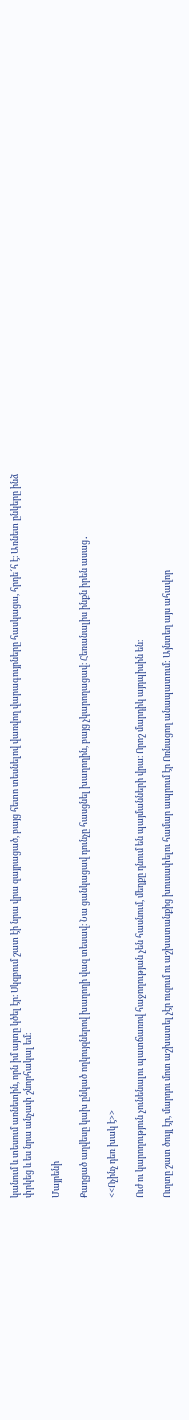կանում և տեսում առնետին, որն իմ այտը կծել էր։ Սկզբում շատ էի նրա վրա զայրացած, բայց հետո տեսնելով վառվող վարագույրները հասկացա, հրդե՜հ է։ Առնետ ընկերը ինձ փրկեց և ես նրա անչափ շնորհակալ եմ։

Մայրենի

Քաղցած աղվեսը կախ ընկած ողկույզներով խաղողի վազ տեսավ։ Նա ցանկացավ դունչը հասցնել խաղողին, բայց չկարողացավ։ Հեռանալիս ինքն իրեն ասաց․

<<Ոչինչ դեռ խակ է>>

Ուժ ու կարողություն չունենալու պատճառով հաջողության չեն հասնում, մեղքը դնում են պայմանների վրա։ Որոշ մարդիկ այդպիսին են։

Ուղտը շատ ծույլ էր, մարդու մոտ աշխատել չէր ուզում ու աշխատանքից խուսափելու համար ապրում էր Ոռնացող անապատում: Այնտեղ այս ահավոր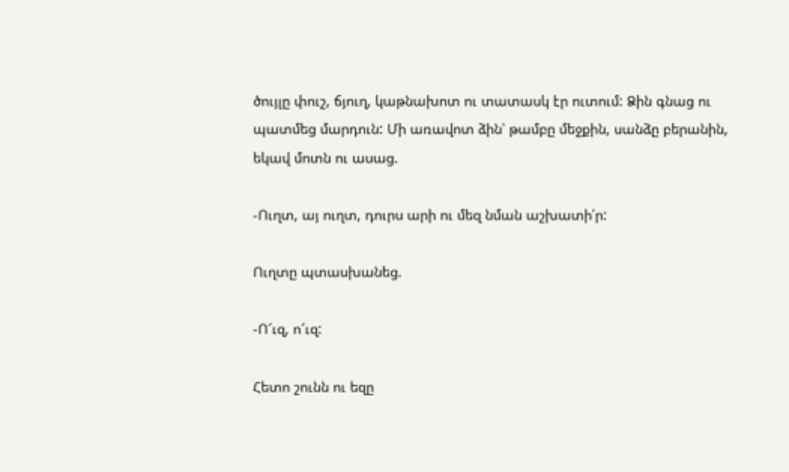ծույլը փուշ, ճյուղ, կաթնախոտ ու տատասկ էր ուտում: Ձին գնաց ու պատմեց մարդուն: Մի առավոտ ձին՝ թամբը մեջքին, սանձը բերանին, եկավ մոտն ու ասաց.

-Ուղտ, այ ուղտ, դուրս արի ու մեզ նման աշխատի՛ր:

Ուղտը պտասխանեց.

-Ո՜ւզ, ո՜ւզ:

Հետո շունն ու եզը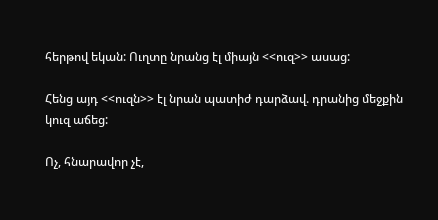հերթով եկան: Ուղտը նրանց էլ միայն <<ուզ>> ասաց:

Հենց այդ <<ուզն>> էլ նրան պատիժ դարձավ. դրանից մեջքին կուզ աճեց:

Ոչ, հնարավոր չէ,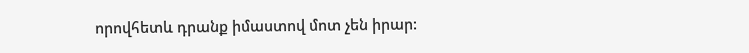որովհետև դրանք իմաստով մոտ չեն իրար: